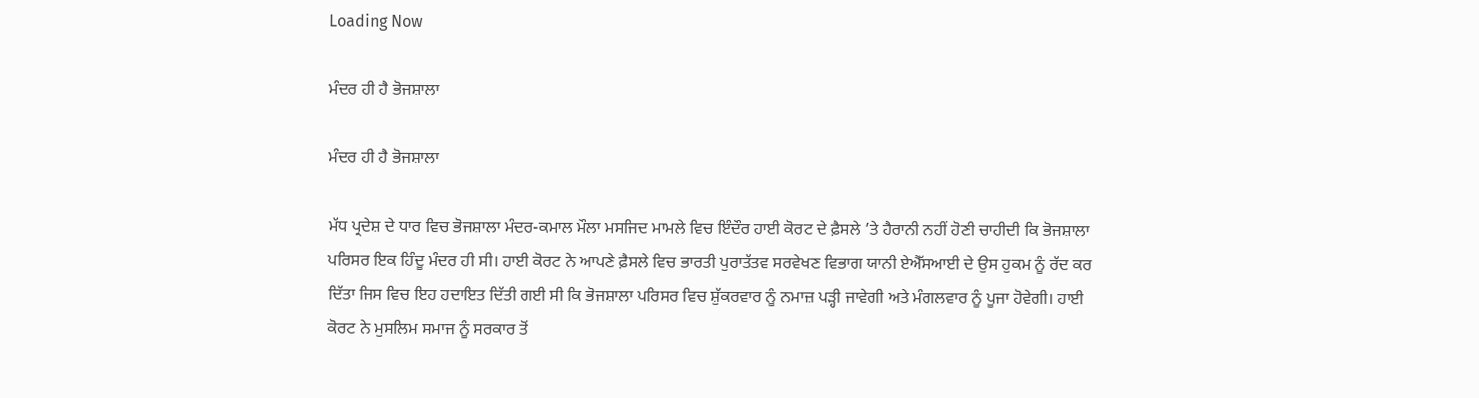Loading Now

ਮੰਦਰ ਹੀ ਹੈ ਭੋਜਸ਼ਾਲਾ

ਮੰਦਰ ਹੀ ਹੈ ਭੋਜਸ਼ਾਲਾ

ਮੱਧ ਪ੍ਰਦੇਸ਼ ਦੇ ਧਾਰ ਵਿਚ ਭੋਜਸ਼ਾਲਾ ਮੰਦਰ-ਕਮਾਲ ਮੌਲਾ ਮਸਜਿਦ ਮਾਮਲੇ ਵਿਚ ਇੰਦੌਰ ਹਾਈ ਕੋਰਟ ਦੇ ਫ਼ੈਸਲੇ ’ਤੇ ਹੈਰਾਨੀ ਨਹੀਂ ਹੋਣੀ ਚਾਹੀਦੀ ਕਿ ਭੋਜਸ਼ਾਲਾ ਪਰਿਸਰ ਇਕ ਹਿੰਦੂ ਮੰਦਰ ਹੀ ਸੀ। ਹਾਈ ਕੋਰਟ ਨੇ ਆਪਣੇ ਫ਼ੈਸਲੇ ਵਿਚ ਭਾਰਤੀ ਪੁਰਾਤੱਤਵ ਸਰਵੇਖਣ ਵਿਭਾਗ ਯਾਨੀ ਏਐੱਸਆਈ ਦੇ ਉਸ ਹੁਕਮ ਨੂੰ ਰੱਦ ਕਰ ਦਿੱਤਾ ਜਿਸ ਵਿਚ ਇਹ ਹਦਾਇਤ ਦਿੱਤੀ ਗਈ ਸੀ ਕਿ ਭੋਜਸ਼ਾਲਾ ਪਰਿਸਰ ਵਿਚ ਸ਼ੁੱਕਰਵਾਰ ਨੂੰ ਨਮਾਜ਼ ਪੜ੍ਹੀ ਜਾਵੇਗੀ ਅਤੇ ਮੰਗਲਵਾਰ ਨੂੰ ਪੂਜਾ ਹੋਵੇਗੀ। ਹਾਈ ਕੋਰਟ ਨੇ ਮੁਸਲਿਮ ਸਮਾਜ ਨੂੰ ਸਰਕਾਰ ਤੋਂ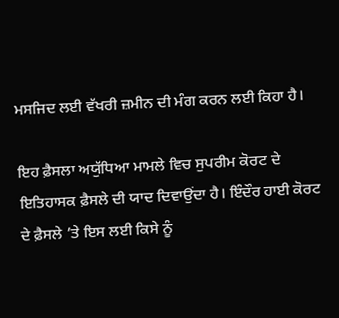ਮਸਜਿਦ ਲਈ ਵੱਖਰੀ ਜ਼ਮੀਨ ਦੀ ਮੰਗ ਕਰਨ ਲਈ ਕਿਹਾ ਹੈ।

ਇਹ ਫ਼ੈਸਲਾ ਅਯੁੱਧਿਆ ਮਾਮਲੇ ਵਿਚ ਸੁਪਰੀਮ ਕੋਰਟ ਦੇ ਇਤਿਹਾਸਕ ਫ਼ੈਸਲੇ ਦੀ ਯਾਦ ਦਿਵਾਉਂਦਾ ਹੈ। ਇੰਦੌਰ ਹਾਈ ਕੋਰਟ ਦੇ ਫ਼ੈਸਲੇ ’ਤੇ ਇਸ ਲਈ ਕਿਸੇ ਨੂੰ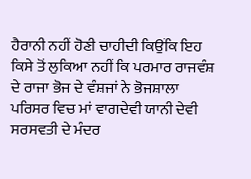ਹੈਰਾਨੀ ਨਹੀਂ ਹੋਣੀ ਚਾਹੀਦੀ ਕਿਉਂਕਿ ਇਹ ਕਿਸੇ ਤੋਂ ਲੁਕਿਆ ਨਹੀਂ ਕਿ ਪਰਮਾਰ ਰਾਜਵੰਸ਼ ਦੇ ਰਾਜਾ ਭੋਜ ਦੇ ਵੰਸ਼ਜਾਂ ਨੇ ਭੋਜਸ਼ਾਲਾ ਪਰਿਸਰ ਵਿਚ ਮਾਂ ਵਾਗਦੇਵੀ ਯਾਨੀ ਦੇਵੀ ਸਰਸਵਤੀ ਦੇ ਮੰਦਰ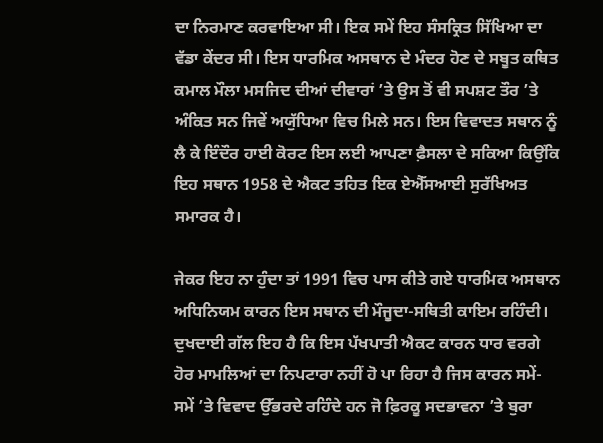ਦਾ ਨਿਰਮਾਣ ਕਰਵਾਇਆ ਸੀ। ਇਕ ਸਮੇਂ ਇਹ ਸੰਸਕ੍ਰਿਤ ਸਿੱਖਿਆ ਦਾ ਵੱਡਾ ਕੇਂਦਰ ਸੀ। ਇਸ ਧਾਰਮਿਕ ਅਸਥਾਨ ਦੇ ਮੰਦਰ ਹੋਣ ਦੇ ਸਬੂਤ ਕਥਿਤ ਕਮਾਲ ਮੌਲਾ ਮਸਜਿਦ ਦੀਆਂ ਦੀਵਾਰਾਂ ’ਤੇ ਉਸ ਤੋਂ ਵੀ ਸਪਸ਼ਟ ਤੌਰ ’ਤੇ ਅੰਕਿਤ ਸਨ ਜਿਵੇਂ ਅਯੁੱਧਿਆ ਵਿਚ ਮਿਲੇ ਸਨ। ਇਸ ਵਿਵਾਦਤ ਸਥਾਨ ਨੂੰ ਲੈ ਕੇ ਇੰਦੌਰ ਹਾਈ ਕੋਰਟ ਇਸ ਲਈ ਆਪਣਾ ਫ਼ੈਸਲਾ ਦੇ ਸਕਿਆ ਕਿਉਂਕਿ ਇਹ ਸਥਾਨ 1958 ਦੇ ਐਕਟ ਤਹਿਤ ਇਕ ਏਐੱਸਆਈ ਸੁਰੱਖਿਅਤ ਸਮਾਰਕ ਹੈ।

ਜੇਕਰ ਇਹ ਨਾ ਹੁੰਦਾ ਤਾਂ 1991 ਵਿਚ ਪਾਸ ਕੀਤੇ ਗਏ ਧਾਰਮਿਕ ਅਸਥਾਨ ਅਧਿਨਿਯਮ ਕਾਰਨ ਇਸ ਸਥਾਨ ਦੀ ਮੌਜੂਦਾ-ਸਥਿਤੀ ਕਾਇਮ ਰਹਿੰਦੀ। ਦੁਖਦਾਈ ਗੱਲ ਇਹ ਹੈ ਕਿ ਇਸ ਪੱਖਪਾਤੀ ਐਕਟ ਕਾਰਨ ਧਾਰ ਵਰਗੇ ਹੋਰ ਮਾਮਲਿਆਂ ਦਾ ਨਿਪਟਾਰਾ ਨਹੀਂ ਹੋ ਪਾ ਰਿਹਾ ਹੈ ਜਿਸ ਕਾਰਨ ਸਮੇਂ-ਸਮੇਂ ’ਤੇ ਵਿਵਾਦ ਉੱਭਰਦੇ ਰਹਿੰਦੇ ਹਨ ਜੋ ਫ਼ਿਰਕੂ ਸਦਭਾਵਨਾ ’ਤੇ ਬੁਰਾ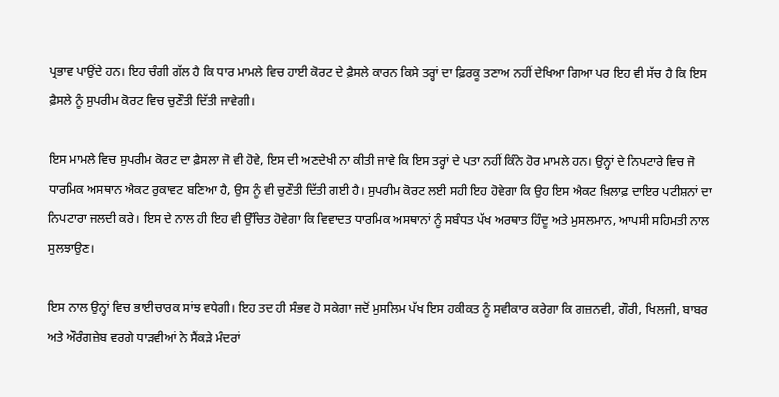ਪ੍ਰਭਾਵ ਪਾਉਂਦੇ ਹਨ। ਇਹ ਚੰਗੀ ਗੱਲ ਹੈ ਕਿ ਧਾਰ ਮਾਮਲੇ ਵਿਚ ਹਾਈ ਕੋਰਟ ਦੇ ਫ਼ੈਸਲੇ ਕਾਰਨ ਕਿਸੇ ਤਰ੍ਹਾਂ ਦਾ ਫ਼ਿਰਕੂ ਤਣਾਅ ਨਹੀਂ ਦੇਖਿਆ ਗਿਆ ਪਰ ਇਹ ਵੀ ਸੱਚ ਹੈ ਕਿ ਇਸ ਫ਼ੈਸਲੇ ਨੂੰ ਸੁਪਰੀਮ ਕੋਰਟ ਵਿਚ ਚੁਣੌਤੀ ਦਿੱਤੀ ਜਾਵੇਗੀ।

ਇਸ ਮਾਮਲੇ ਵਿਚ ਸੁਪਰੀਮ ਕੋਰਟ ਦਾ ਫ਼ੈਸਲਾ ਜੋ ਵੀ ਹੋਵੇ, ਇਸ ਦੀ ਅਣਦੇਖੀ ਨਾ ਕੀਤੀ ਜਾਵੇ ਕਿ ਇਸ ਤਰ੍ਹਾਂ ਦੇ ਪਤਾ ਨਹੀਂ ਕਿੰਨੇ ਹੋਰ ਮਾਮਲੇ ਹਨ। ਉਨ੍ਹਾਂ ਦੇ ਨਿਪਟਾਰੇ ਵਿਚ ਜੋ ਧਾਰਮਿਕ ਅਸਥਾਨ ਐਕਟ ਰੁਕਾਵਟ ਬਣਿਆ ਹੈ, ਉਸ ਨੂੰ ਵੀ ਚੁਣੌਤੀ ਦਿੱਤੀ ਗਈ ਹੈ। ਸੁਪਰੀਮ ਕੋਰਟ ਲਈ ਸਹੀ ਇਹ ਹੋਵੇਗਾ ਕਿ ਉਹ ਇਸ ਐਕਟ ਖ਼ਿਲਾਫ਼ ਦਾਇਰ ਪਟੀਸ਼ਨਾਂ ਦਾ ਨਿਪਟਾਰਾ ਜਲਦੀ ਕਰੇ। ਇਸ ਦੇ ਨਾਲ ਹੀ ਇਹ ਵੀ ਉੱਚਿਤ ਹੋਵੇਗਾ ਕਿ ਵਿਵਾਦਤ ਧਾਰਮਿਕ ਅਸਥਾਨਾਂ ਨੂੰ ਸਬੰਧਤ ਪੱਖ ਅਰਥਾਤ ਹਿੰਦੂ ਅਤੇ ਮੁਸਲਮਾਨ, ਆਪਸੀ ਸਹਿਮਤੀ ਨਾਲ ਸੁਲਝਾਉਣ।

ਇਸ ਨਾਲ ਉਨ੍ਹਾਂ ਵਿਚ ਭਾਈਚਾਰਕ ਸਾਂਝ ਵਧੇਗੀ। ਇਹ ਤਦ ਹੀ ਸੰਭਵ ਹੋ ਸਕੇਗਾ ਜਦੋਂ ਮੁਸਲਿਮ ਪੱਖ ਇਸ ਹਕੀਕਤ ਨੂੰ ਸਵੀਕਾਰ ਕਰੇਗਾ ਕਿ ਗਜ਼ਨਵੀ, ਗੌਰੀ, ਖਿਲਜੀ, ਬਾਬਰ ਅਤੇ ਔਰੰਗਜ਼ੇਬ ਵਰਗੇ ਧਾੜਵੀਆਂ ਨੇ ਸੈਂਕੜੇ ਮੰਦਰਾਂ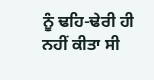ਨੂੰ ਢਹਿ-ਢੇਰੀ ਹੀ ਨਹੀਂ ਕੀਤਾ ਸੀ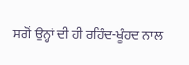ਸਗੋਂ ਉਨ੍ਹਾਂ ਦੀ ਹੀ ਰਹਿੰਦ-ਖੂੰਹਦ ਨਾਲ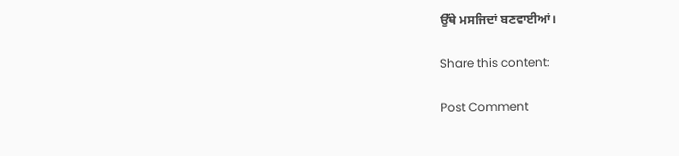ਉੱਥੇ ਮਸਜਿਦਾਂ ਬਣਵਾਈਆਂ।

Share this content:

Post Comment